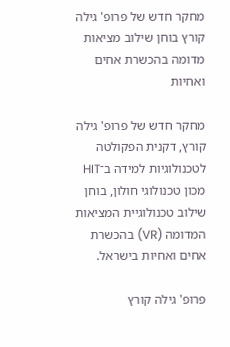מחקר חדש של פרופ' גילה קורץ בוחן שילוב מציאות מדומה בהכשרת אחים ואחיות

מחקר חדש של פרופ' גילה קורץ, דקנית הפקולטה לטכנולוגיות למידה ב־HIT מכון טכנולוגי חולון, בוחן שילוב טכנולוגיית המציאות המדומה (VR) בהכשרת אחים ואחיות בישראל.

פרופ' גילה קורץ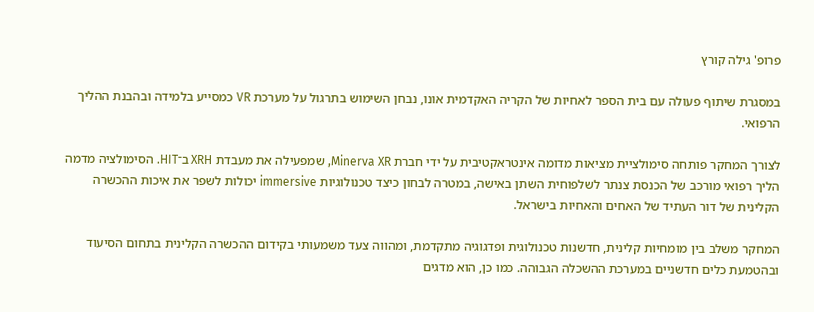פרופ' גילה קורץ

במסגרת שיתוף פעולה עם בית הספר לאחיות של הקריה האקדמית אונו, נבחן השימוש בתרגול על מערכת VR כמסייע בלמידה ובהבנת ההליך הרפואי.

לצורך המחקר פותחה סימולציית מציאות מדומה אינטראקטיבית על ידי חברת Minerva XR, שמפעילה את מעבדת XRH ב־HIT. הסימולציה מדמה הליך רפואי מורכב של הכנסת צנתר לשלפוחית השתן באישה, במטרה לבחון כיצד טכנולוגיות immersive יכולות לשפר את איכות ההכשרה הקלינית של דור העתיד של האחים והאחיות בישראל.

המחקר משלב בין מומחיות קלינית, חדשנות טכנולוגית ופדגוגיה מתקדמת, ומהווה צעד משמעותי בקידום ההכשרה הקלינית בתחום הסיעוד ובהטמעת כלים חדשניים במערכת ההשכלה הגבוהה. כמו כן, הוא מדגים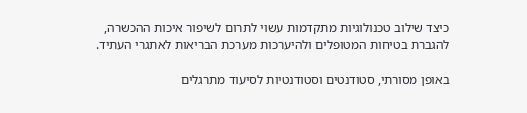כיצד שילוב טכנולוגיות מתקדמות עשוי לתרום לשיפור איכות ההכשרה, להגברת בטיחות המטופלים ולהיערכות מערכת הבריאות לאתגרי העתיד.

באופן מסורתי, סטודנטים וסטודנטיות לסיעוד מתרגלים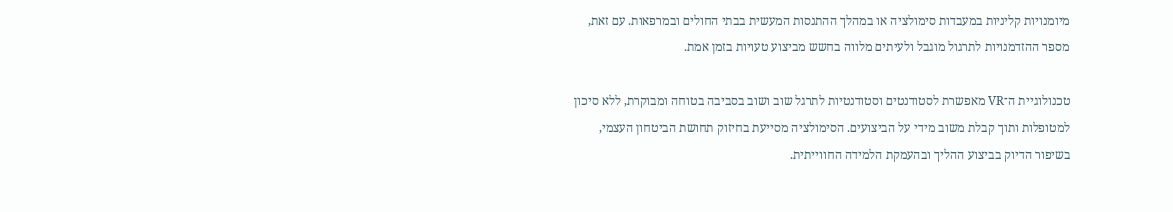מיומנויות קליניות במעבדות סימולציה או במהלך ההתנסות המעשית בבתי החולים ובמרפאות. עם זאת, מספר ההזדמנויות לתרגול מוגבל ולעיתים מלווה בחשש מביצוע טעויות בזמן אמת.

טכנולוגיית ה־VR מאפשרת לסטודנטים וסטודנטיות לתרגל שוב ושוב בסביבה בטוחה ומבוקרת, ללא סיכון למטופלות ותוך קבלת משוב מידי על הביצועים. הסימולציה מסייעת בחיזוק תחושת הביטחון העצמי, בשיפור הדיוק בביצוע ההליך ובהעמקת הלמידה החווייתית.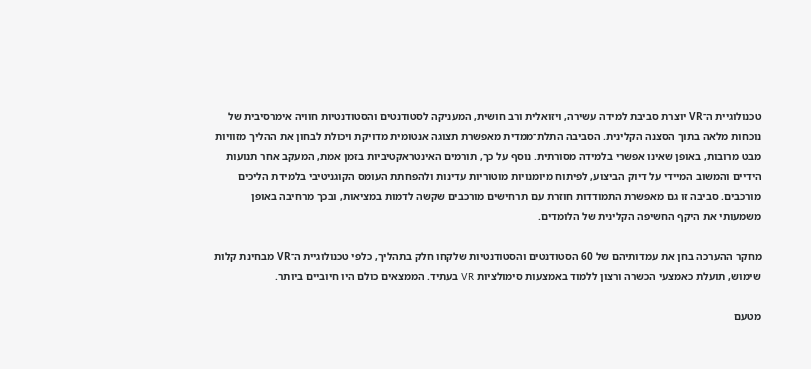טכנולוגיית ה־VR יוצרת סביבת למידה עשירה, ויזואלית ורב חושית, המעניקה לסטודנטים והסטודנטיות חוויה אימרסיבית של נוכחות מלאה בתוך הסצנה הקלינית. הסביבה התלת־ממדית מאפשרת תצוגה אנטומית מדויקת ויכולת לבחון את ההליך מזוויות מבט מרובות, באופן שאינו אפשרי בלמידה מסורתית. נוסף על כך, תורמים האינטראקטיביות בזמן אמת, המעקב אחר תנועות הידיים והמשוב המיידי על דיוק הביצוע, לפיתוח מיומנויות מוטוריות עדינות ולהפחתת העומס הקוגניטיבי בלמידת הליכים מורכבים. סביבה זו גם מאפשרת התמודדות חוזרת עם תרחישים מורכבים שקשה לדמות במציאות, ובכך מרחיבה באופן משמעותי את היקף החשיפה הקלינית של הלומדים.

מחקר ההערכה בחן את עמדותיהם של 60 הסטודנטים והסטודנטיות שלקחו חלק בתהליך, כלפי טכנולוגיית ה־VR מבחינת קלות שימוש, תועלת כאמצעי הכשרה ורצון ללמוד באמצעות סימולציות VR בעתיד. הממצאים כולם היו חיוביים ביותר.

מטעם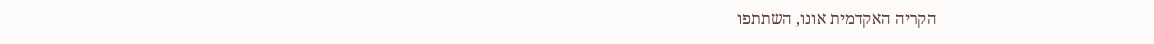הקריה האקדמית אונו, השתתפו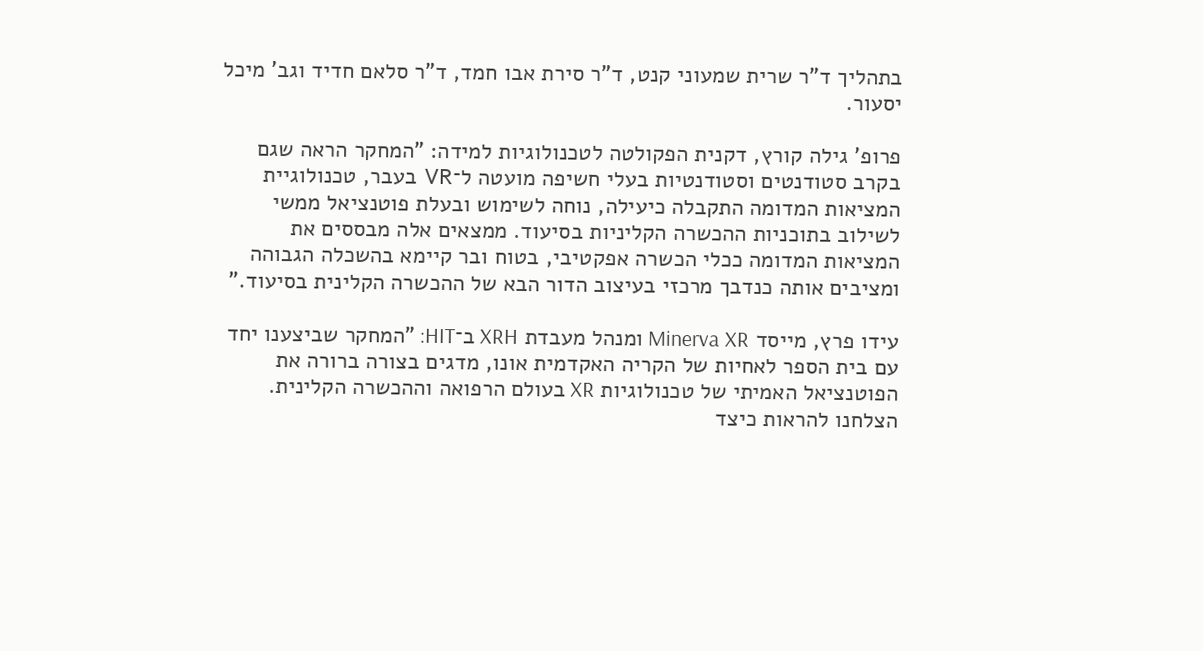בתהליך ד"ר שרית שמעוני קנט, ד"ר סירת אבו חמד, ד"ר סלאם חדיד וגב' מיכל יסעור.

פרופ' גילה קורץ, דקנית הפקולטה לטכנולוגיות למידה: "המחקר הראה שגם בקרב סטודנטים וסטודנטיות בעלי חשיפה מועטה ל־VR בעבר, טכנולוגיית המציאות המדומה התקבלה כיעילה, נוחה לשימוש ובעלת פוטנציאל ממשי לשילוב בתוכניות ההכשרה הקליניות בסיעוד. ממצאים אלה מבססים את המציאות המדומה ככלי הכשרה אפקטיבי, בטוח ובר קיימא בהשכלה הגבוהה ומציבים אותה כנדבך מרכזי בעיצוב הדור הבא של ההכשרה הקלינית בסיעוד."

עידו פרץ, מייסד Minerva XR ומנהל מעבדת XRH ב־HIT: "המחקר שביצענו יחד עם בית הספר לאחיות של הקריה האקדמית אונו, מדגים בצורה ברורה את הפוטנציאל האמיתי של טכנולוגיות XR בעולם הרפואה וההכשרה הקלינית. הצלחנו להראות כיצד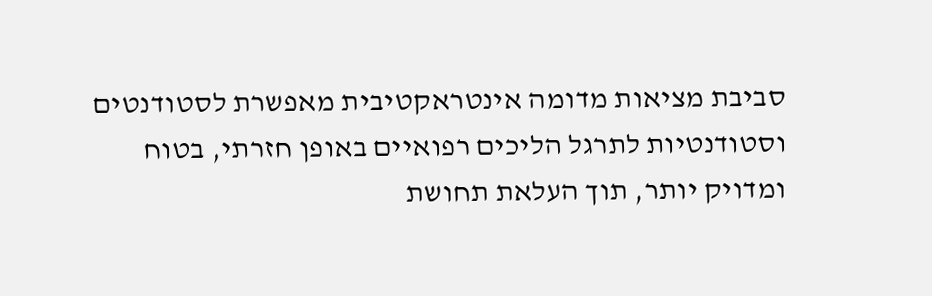סביבת מציאות מדומה אינטראקטיבית מאפשרת לסטודנטים וסטודנטיות לתרגל הליכים רפואיים באופן חזרתי, בטוח ומדויק יותר, תוך העלאת תחושת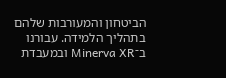הביטחון והמעורבות שלהם בתהליך הלמידה. עבורנו ב־Minerva XR ובמעבדת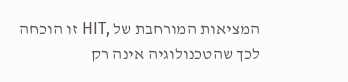המציאות המורחבת של ,HIT זו הוכחה לכך שהטכנולוגיה אינה רק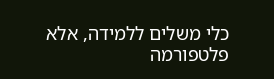כלי משלים ללמידה, אלא פלטפורמה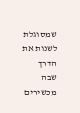שמסוגלת לשנות את הדרך שבה מכשירים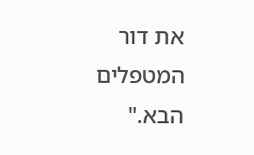את דור המטפלים הבא."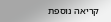קריאה נוספת